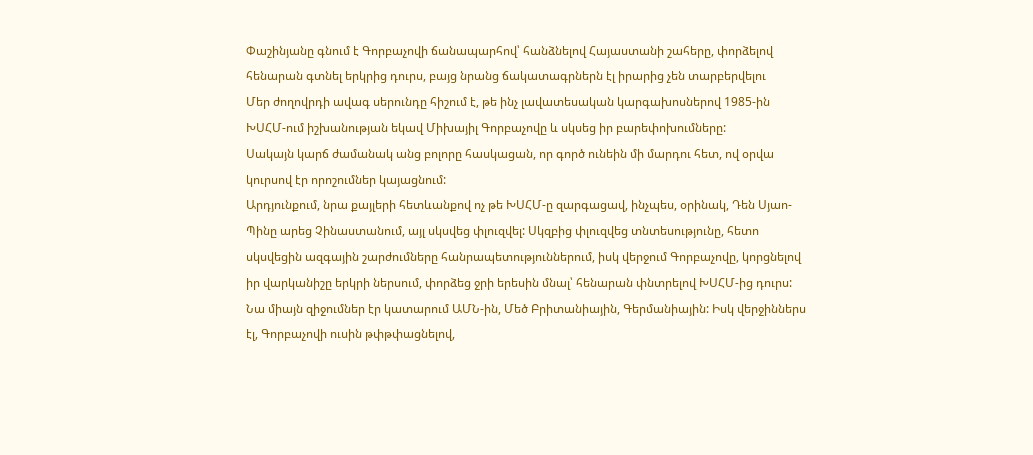Փաշինյանը գնում է Գորբաչովի ճանապարհով՝ հանձնելով Հայաստանի շահերը, փորձելով հենարան գտնել երկրից դուրս, բայց նրանց ճակատագրներն էլ իրարից չեն տարբերվելու
Մեր ժողովրդի ավագ սերունդը հիշում է, թե ինչ լավատեսական կարգախոսներով 1985-ին ԽՍՀՄ-ում իշխանության եկավ Միխայիլ Գորբաչովը և սկսեց իր բարեփոխումները:
Սակայն կարճ ժամանակ անց բոլորը հասկացան, որ գործ ունեին մի մարդու հետ, ով օրվա կուրսով էր որոշումներ կայացնում:
Արդյունքում, նրա քայլերի հետևանքով ոչ թե ԽՍՀՄ-ը զարգացավ, ինչպես, օրինակ, Դեն Սյաո-Պինը արեց Չինաստանում, այլ սկսվեց փլուզվել: Սկզբից փլուզվեց տնտեսությունը, հետո սկսվեցին ազգային շարժումները հանրապետություններում, իսկ վերջում Գորբաչովը, կորցնելով իր վարկանիշը երկրի ներսում, փորձեց ջրի երեսին մնալ՝ հենարան փնտրելով ԽՍՀՄ-ից դուրս:
Նա միայն զիջումներ էր կատարում ԱՄՆ-ին, Մեծ Բրիտանիային, Գերմանիային: Իսկ վերջիններս էլ, Գորբաչովի ուսին թփթփացնելով,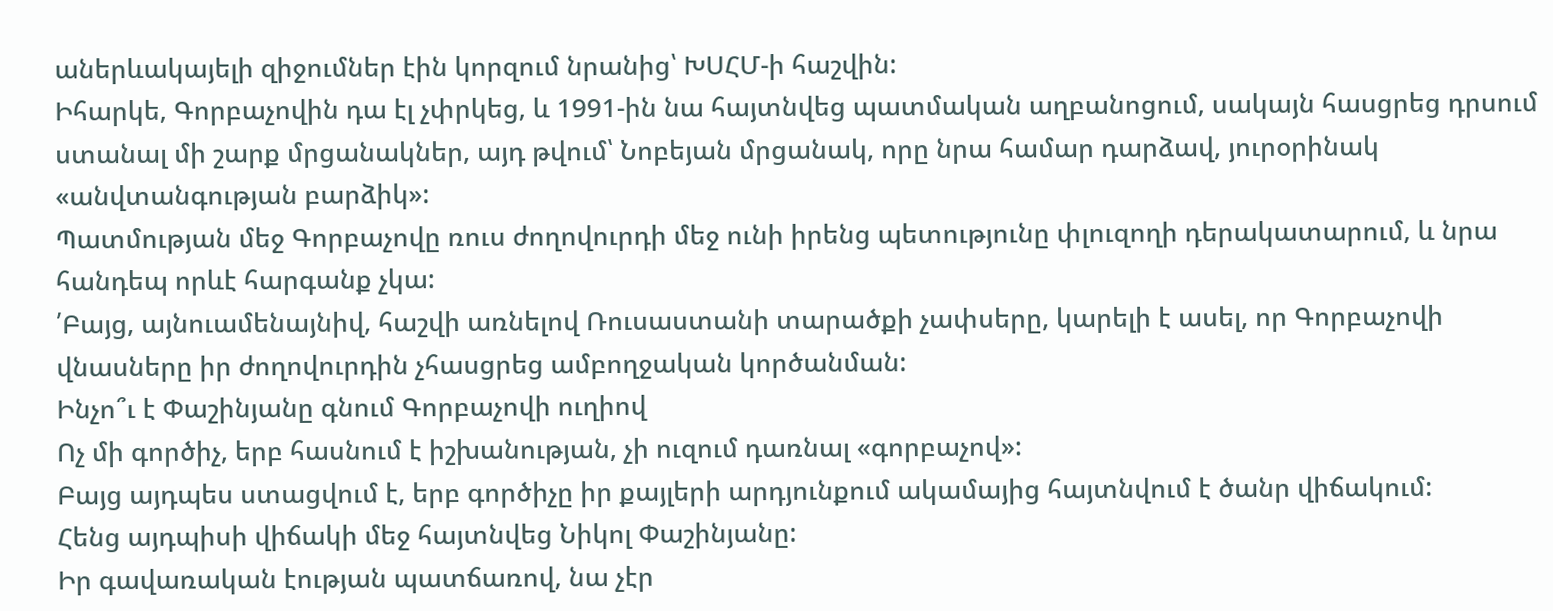աներևակայելի զիջումներ էին կորզում նրանից՝ ԽՍՀՄ-ի հաշվին:
Իհարկե, Գորբաչովին դա էլ չփրկեց, և 1991-ին նա հայտնվեց պատմական աղբանոցում, սակայն հասցրեց դրսում ստանալ մի շարք մրցանակներ, այդ թվում՝ Նոբեյան մրցանակ, որը նրա համար դարձավ, յուրօրինակ «անվտանգության բարձիկ»:
Պատմության մեջ Գորբաչովը ռուս ժողովուրդի մեջ ունի իրենց պետությունը փլուզողի դերակատարում, և նրա հանդեպ որևէ հարգանք չկա:
՛Բայց, այնուամենայնիվ, հաշվի առնելով Ռուսաստանի տարածքի չափսերը, կարելի է ասել, որ Գորբաչովի վնասները իր ժողովուրդին չհասցրեց ամբողջական կործանման:
Ինչո՞ւ է Փաշինյանը գնում Գորբաչովի ուղիով
Ոչ մի գործիչ, երբ հասնում է իշխանության, չի ուզում դառնալ «գորբաչով»:
Բայց այդպես ստացվում է, երբ գործիչը իր քայլերի արդյունքում ակամայից հայտնվում է ծանր վիճակում:
Հենց այդպիսի վիճակի մեջ հայտնվեց Նիկոլ Փաշինյանը:
Իր գավառական էության պատճառով, նա չէր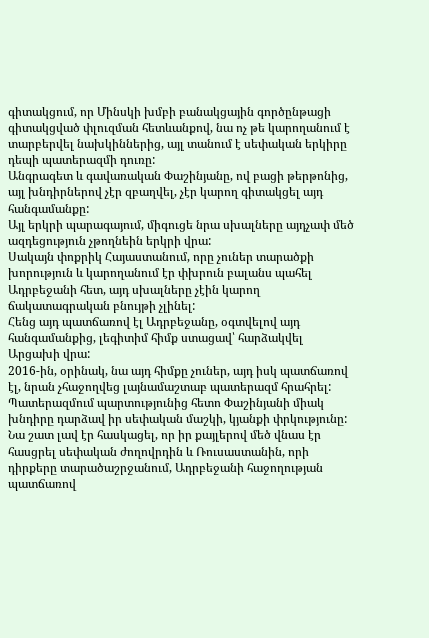գիտակցում, որ Մինսկի խմբի բանակցային գործընթացի գիտակցված փլուզման հետևանքով, նա ոչ թե կարողանում է տարբերվել նախկիններից, այլ տանում է սեփական երկիրը դեպի պատերազմի դուռը:
Անգրագետ և գավառական Փաշինյանը, ով բացի թերթոնից, այլ խնդիրներով չէր զբաղվել, չէր կարող գիտակցել այդ հանգամանքը:
Այլ երկրի պարագայում, միգուցե նրա սխալները այդչափ մեծ ազդեցություն չթողնեին երկրի վրա:
Սակայն փոքրիկ Հայաստանում, որը չուներ տարածքի խորություն և կարողանում էր փխրուն բալանս պահել Ադրբեջանի հետ, այդ սխալները չէին կարող ճակատագրական բնույթի չլինել:
Հենց այդ պատճառով էլ Ադրբեջանը, օգտվելով այդ հանգամանքից, լեգիտիմ հիմք ստացավ՝ հարձակվել Արցախի վրա:
2016-ին, օրինակ, նա այդ հիմքը չուներ, այդ իսկ պատճառով էլ, նրան չհաջողվեց լայնամաշտաբ պատերազմ հրահրել:
Պատերազմում պարտությունից հետո Փաշինյանի միակ խնդիրը դարձավ իր սեփական մաշկի, կյանքի փրկությունը:
Նա շատ լավ էր հասկացել, որ իր քայլերով մեծ վնաս էր հասցրել սեփական ժողովրդին և Ռուսաստանին, որի դիրքերը տարածաշրջանում, Ադրբեջանի հաջողության պատճառով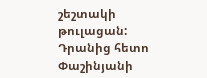շեշտակի թուլացան:
Դրանից հետո Փաշինյանի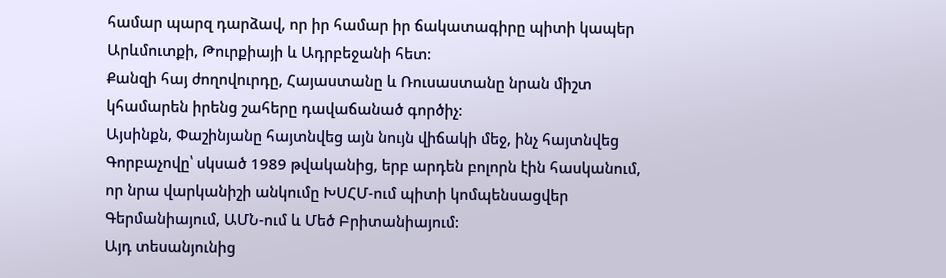համար պարզ դարձավ, որ իր համար իր ճակատագիրը պիտի կապեր Արևմուտքի, Թուրքիայի և Ադրբեջանի հետ:
Քանզի հայ ժողովուրդը, Հայաստանը և Ռուսաստանը նրան միշտ կհամարեն իրենց շահերը դավաճանած գործիչ:
Այսինքն, Փաշինյանը հայտնվեց այն նույն վիճակի մեջ, ինչ հայտնվեց Գորբաչովը՝ սկսած 1989 թվականից, երբ արդեն բոլորն էին հասկանում, որ նրա վարկանիշի անկումը ԽՍՀՄ-ում պիտի կոմպենսացվեր Գերմանիայում, ԱՄՆ-ում և Մեծ Բրիտանիայում:
Այդ տեսանյունից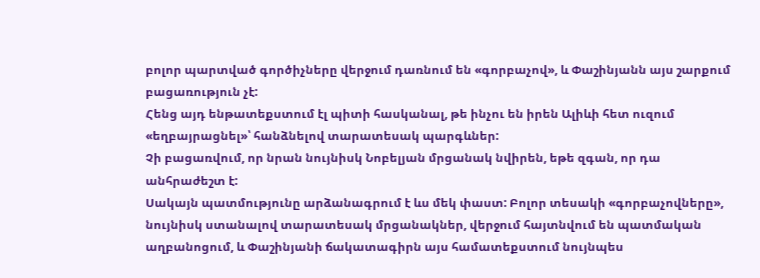բոլոր պարտված գործիչները վերջում դառնում են «գորբաչով», և Փաշինյանն այս շարքում բացառություն չէ:
Հենց այդ ենթատեքստում էլ պիտի հասկանալ, թե ինչու են իրեն Ալիևի հետ ուզում «եղբայրացնել»՝ հանձնելով տարատեսակ պարգևներ:
Չի բացառվում, որ նրան նույնիսկ Նոբելյան մրցանակ նվիրեն, եթե զգան, որ դա անհրաժեշտ է:
Սակայն պատմությունը արձանագրում է ևս մեկ փաստ: Բոլոր տեսակի «գորբաչովները», նույնիսկ ստանալով տարատեսակ մրցանակներ, վերջում հայտնվում են պատմական աղբանոցում, և Փաշինյանի ճակատագիրն այս համատեքստում նույնպես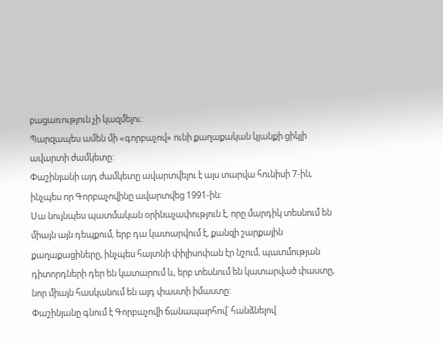բացառություն չի կազմելու:
Պարզապես ամեն մի «գորբաչով» ունի քաղաքական կյանքի ցիկլի ավարտի ժամկետը:
Փաշինյանի այդ ժամկետը ավարտվելու է այս տարվա հունիսի 7-ին, ինչպես որ Գորբաչովինը ավարտվեց 1991-ին:
Սա նույնպես պատմական օրինաչափություն է, որը մարդիկ տեսնում են միայն այն դեպքում, երբ դա կատարվում է, քանզի շարքային քաղաքացիները, ինչպես հայտնի փիլիսոփան էր նշում, պատմության դիտորդների դեր են կատարում և, երբ տեսնում են կատարված փաստը, նոր միայն հասկանում են այդ փաստի իմաստը:
Փաշինյանը գնում է Գորբաչովի ճանապարհով՝ հանձնելով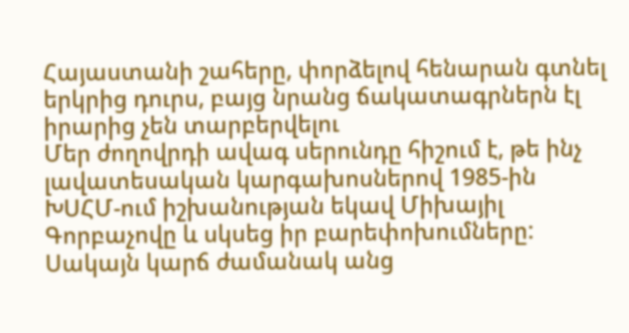Հայաստանի շահերը, փորձելով հենարան գտնել երկրից դուրս, բայց նրանց ճակատագրներն էլ իրարից չեն տարբերվելու
Մեր ժողովրդի ավագ սերունդը հիշում է, թե ինչ լավատեսական կարգախոսներով 1985-ին ԽՍՀՄ-ում իշխանության եկավ Միխայիլ Գորբաչովը և սկսեց իր բարեփոխումները:
Սակայն կարճ ժամանակ անց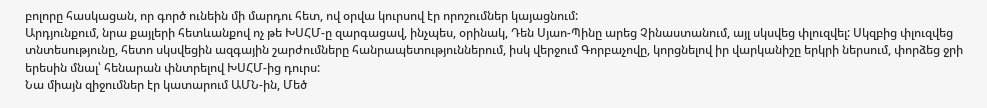բոլորը հասկացան, որ գործ ունեին մի մարդու հետ, ով օրվա կուրսով էր որոշումներ կայացնում:
Արդյունքում, նրա քայլերի հետևանքով ոչ թե ԽՍՀՄ-ը զարգացավ, ինչպես, օրինակ, Դեն Սյաո-Պինը արեց Չինաստանում, այլ սկսվեց փլուզվել: Սկզբից փլուզվեց տնտեսությունը, հետո սկսվեցին ազգային շարժումները հանրապետություններում, իսկ վերջում Գորբաչովը, կորցնելով իր վարկանիշը երկրի ներսում, փորձեց ջրի երեսին մնալ՝ հենարան փնտրելով ԽՍՀՄ-ից դուրս:
Նա միայն զիջումներ էր կատարում ԱՄՆ-ին, Մեծ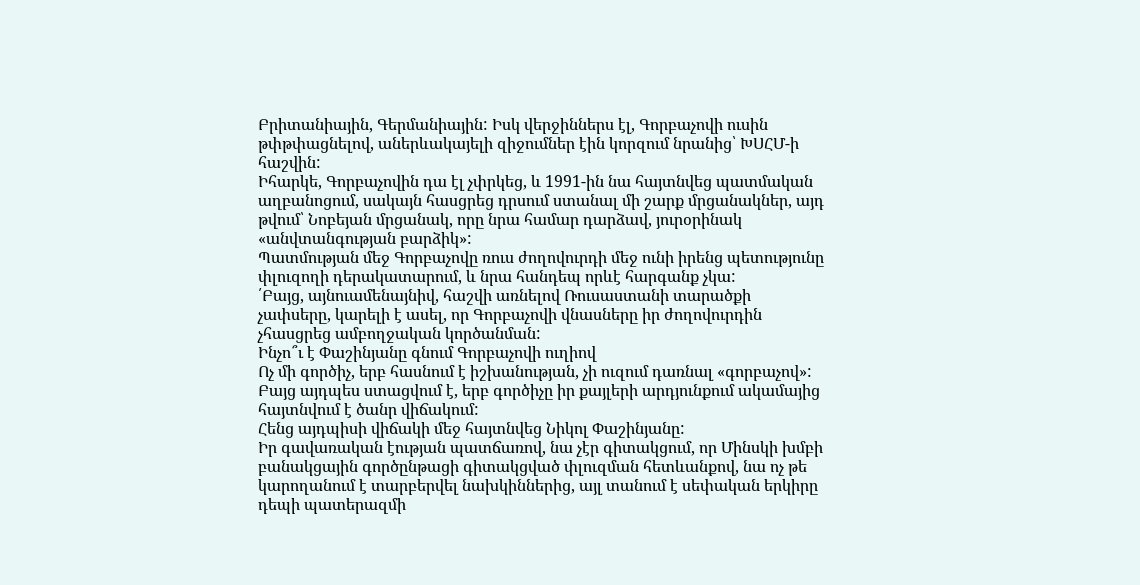Բրիտանիային, Գերմանիային: Իսկ վերջիններս էլ, Գորբաչովի ուսին թփթփացնելով, աներևակայելի զիջումներ էին կորզում նրանից՝ ԽՍՀՄ-ի հաշվին:
Իհարկե, Գորբաչովին դա էլ չփրկեց, և 1991-ին նա հայտնվեց պատմական աղբանոցում, սակայն հասցրեց դրսում ստանալ մի շարք մրցանակներ, այդ թվում՝ Նոբեյան մրցանակ, որը նրա համար դարձավ, յուրօրինակ «անվտանգության բարձիկ»:
Պատմության մեջ Գորբաչովը ռուս ժողովուրդի մեջ ունի իրենց պետությունը փլուզողի դերակատարում, և նրա հանդեպ որևէ հարգանք չկա:
՛Բայց, այնուամենայնիվ, հաշվի առնելով Ռուսաստանի տարածքի չափսերը, կարելի է ասել, որ Գորբաչովի վնասները իր ժողովուրդին չհասցրեց ամբողջական կործանման:
Ինչո՞ւ է Փաշինյանը գնում Գորբաչովի ուղիով
Ոչ մի գործիչ, երբ հասնում է իշխանության, չի ուզում դառնալ «գորբաչով»:
Բայց այդպես ստացվում է, երբ գործիչը իր քայլերի արդյունքում ակամայից հայտնվում է ծանր վիճակում:
Հենց այդպիսի վիճակի մեջ հայտնվեց Նիկոլ Փաշինյանը:
Իր գավառական էության պատճառով, նա չէր գիտակցում, որ Մինսկի խմբի բանակցային գործընթացի գիտակցված փլուզման հետևանքով, նա ոչ թե կարողանում է տարբերվել նախկիններից, այլ տանում է սեփական երկիրը դեպի պատերազմի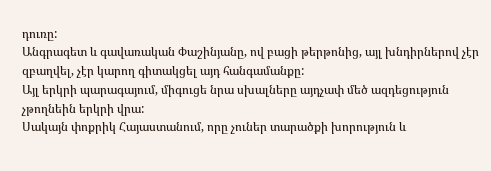դուռը:
Անգրագետ և գավառական Փաշինյանը, ով բացի թերթոնից, այլ խնդիրներով չէր զբաղվել, չէր կարող գիտակցել այդ հանգամանքը:
Այլ երկրի պարագայում, միգուցե նրա սխալները այդչափ մեծ ազդեցություն չթողնեին երկրի վրա:
Սակայն փոքրիկ Հայաստանում, որը չուներ տարածքի խորություն և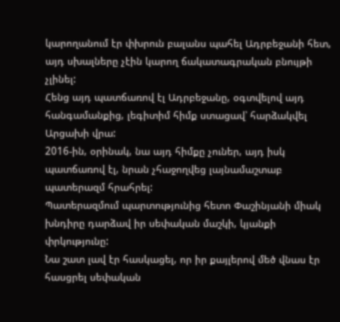կարողանում էր փխրուն բալանս պահել Ադրբեջանի հետ, այդ սխալները չէին կարող ճակատագրական բնույթի չլինել:
Հենց այդ պատճառով էլ Ադրբեջանը, օգտվելով այդ հանգամանքից, լեգիտիմ հիմք ստացավ՝ հարձակվել Արցախի վրա:
2016-ին, օրինակ, նա այդ հիմքը չուներ, այդ իսկ պատճառով էլ, նրան չհաջողվեց լայնամաշտաբ պատերազմ հրահրել:
Պատերազմում պարտությունից հետո Փաշինյանի միակ խնդիրը դարձավ իր սեփական մաշկի, կյանքի փրկությունը:
Նա շատ լավ էր հասկացել, որ իր քայլերով մեծ վնաս էր հասցրել սեփական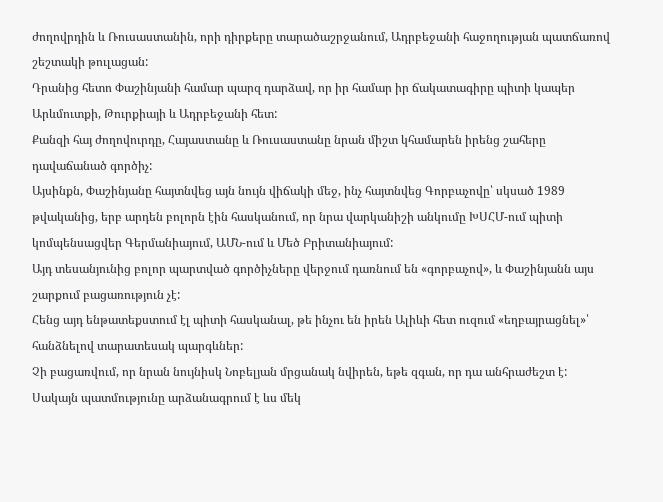ժողովրդին և Ռուսաստանին, որի դիրքերը տարածաշրջանում, Ադրբեջանի հաջողության պատճառով շեշտակի թուլացան:
Դրանից հետո Փաշինյանի համար պարզ դարձավ, որ իր համար իր ճակատագիրը պիտի կապեր Արևմուտքի, Թուրքիայի և Ադրբեջանի հետ:
Քանզի հայ ժողովուրդը, Հայաստանը և Ռուսաստանը նրան միշտ կհամարեն իրենց շահերը դավաճանած գործիչ:
Այսինքն, Փաշինյանը հայտնվեց այն նույն վիճակի մեջ, ինչ հայտնվեց Գորբաչովը՝ սկսած 1989 թվականից, երբ արդեն բոլորն էին հասկանում, որ նրա վարկանիշի անկումը ԽՍՀՄ-ում պիտի կոմպենսացվեր Գերմանիայում, ԱՄՆ-ում և Մեծ Բրիտանիայում:
Այդ տեսանյունից բոլոր պարտված գործիչները վերջում դառնում են «գորբաչով», և Փաշինյանն այս շարքում բացառություն չէ:
Հենց այդ ենթատեքստում էլ պիտի հասկանալ, թե ինչու են իրեն Ալիևի հետ ուզում «եղբայրացնել»՝ հանձնելով տարատեսակ պարգևներ:
Չի բացառվում, որ նրան նույնիսկ Նոբելյան մրցանակ նվիրեն, եթե զգան, որ դա անհրաժեշտ է:
Սակայն պատմությունը արձանագրում է ևս մեկ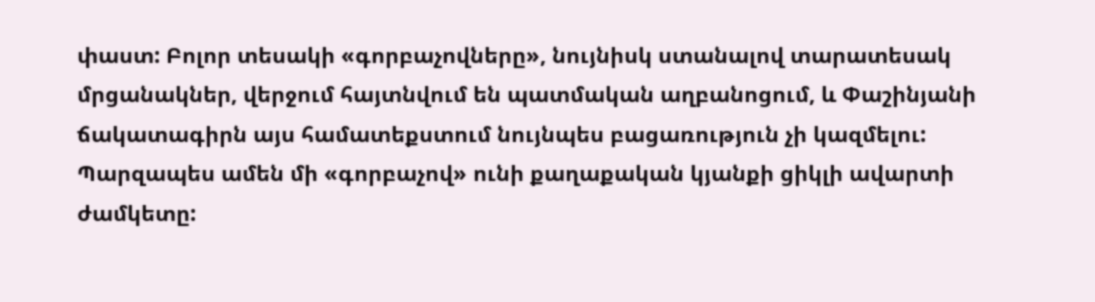փաստ: Բոլոր տեսակի «գորբաչովները», նույնիսկ ստանալով տարատեսակ մրցանակներ, վերջում հայտնվում են պատմական աղբանոցում, և Փաշինյանի ճակատագիրն այս համատեքստում նույնպես բացառություն չի կազմելու:
Պարզապես ամեն մի «գորբաչով» ունի քաղաքական կյանքի ցիկլի ավարտի ժամկետը: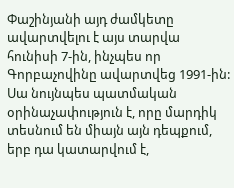Փաշինյանի այդ ժամկետը ավարտվելու է այս տարվա հունիսի 7-ին, ինչպես որ Գորբաչովինը ավարտվեց 1991-ին:
Սա նույնպես պատմական օրինաչափություն է, որը մարդիկ տեսնում են միայն այն դեպքում, երբ դա կատարվում է,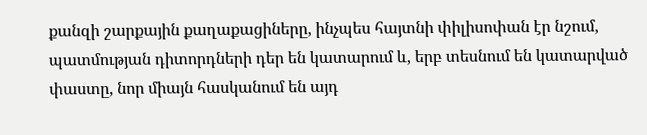քանզի շարքային քաղաքացիները, ինչպես հայտնի փիլիսոփան էր նշում, պատմության դիտորդների դեր են կատարում և, երբ տեսնում են կատարված փաստը, նոր միայն հասկանում են այդ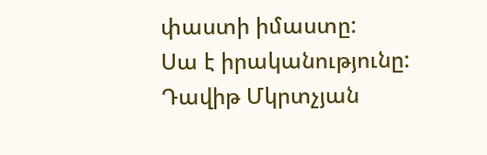փաստի իմաստը:
Սա է իրականությունը:
Դավիթ Մկրտչյան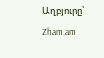Աղբյուրը՝ Zham.am